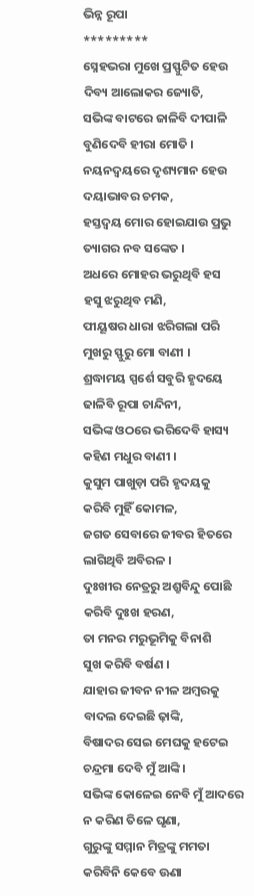ଭିନ୍ନ ରୂପା
*********
ସ୍ନେହଭରା ମୁଖେ ପ୍ରସ୍ଫୁଟିତ ହେଉ
ଦିବ୍ୟ ଆଲୋକର ଜ୍ୟୋତି,
ସଭିଙ୍କ ବାଟରେ ଜାଳିବି ଦୀପାଳି
ବୁଣିଦେବି ହୀରା ମୋତି ।
ନୟନଦ୍ୱୟରେ ଦୃଶ୍ୟମାନ ହେଉ
ଦୟାଭାବର ଚମକ,
ହସ୍ତଦ୍ବୟ ମୋର ହୋଇଯାଉ ପ୍ରଭୁ
ତ୍ୟାଗର ନବ ସଙ୍କେତ ।
ଅଧରେ ମୋହର ଭରୁଥିବି ହସ
ହସୁ ଝରୁଥିବ ମଣି,
ପୀୟୂଷର ଧାରା ଝରିଗଲା ପରି
ମୁଖରୁ ସ୍ଫୁରୁ ମୋ ବାଣୀ ।
ଶ୍ରଦ୍ଧାମୟ ସ୍ପର୍ଶେ ସବୁରି ହୃଦୟେ
ଢାଳିବି ରୂପା ଚାନ୍ଦିନୀ,
ସଭିଙ୍କ ଓଠରେ ଭରିଦେବି ହାସ୍ୟ
କହିଣ ମଧୁର ବାଣୀ ।
କୁସୁମ ପାଖୁଡ଼ା ପରି ହୃଦୟକୁ
କରିବି ମୁହିଁ କୋମଳ,
ଜଗତ ସେବାରେ ଜୀବର ହିତରେ
ଲାଗିଥିବି ଅବିରଳ ।
ଦୁଃଖୀର ନେତ୍ରରୁ ଅଶ୍ରୁବିନ୍ଦୁ ପୋଛି
କରିବି ଦୁଃଖ ହରଣ,
ତା ମନର ମରୁଭୂମିକୁ ବିନାଶି
ସୁଖ କରିବି ବର୍ଷଣ ।
ଯାହାର ଜୀବନ ନୀଳ ଅମ୍ବରକୁ
ବାଦଲ ଦେଇଛି ଢ଼ାଙ୍କି,
ବିଷାଦର ସେଇ ମେଘକୁ ହଟେଇ
ଚନ୍ଦ୍ରମା ଦେବି ମୁଁ ଆଙ୍କି ।
ସଭିଙ୍କ କୋଳେଇ ନେବି ମୁଁ ଆଦରେ
ନ କରିଣ ତିଳେ ଘୃଣା,
ଗୁରୁଙ୍କୁ ସମ୍ମାନ ମିତ୍ରଙ୍କୁ ମମତା
କରିବିନି କେବେ ଊଣା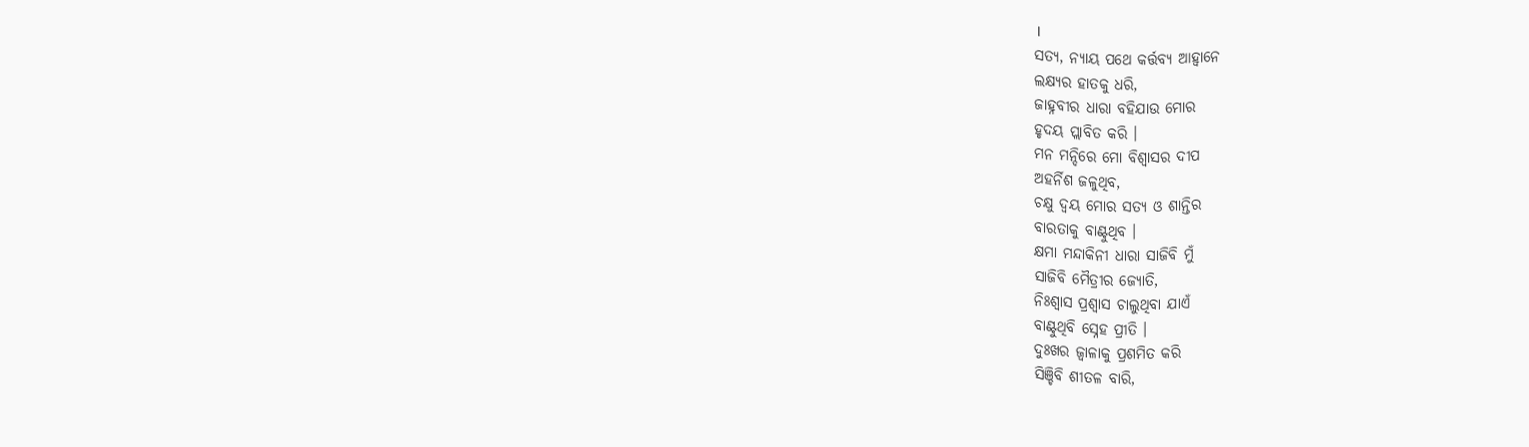।
ସତ୍ୟ, ନ୍ୟାୟ ପଥେ କର୍ତ୍ତବ୍ୟ ଆହ୍ୱାନେ
ଲକ୍ଷ୍ୟର ହାତକୁ ଧରି,
ଜାହ୍ନବୀର ଧାରା ବହିଯାଉ ମୋର
ହୃଦୟ ପ୍ଲାବିତ କରି ।
ମନ ମନ୍ଦିରେ ମୋ ବିଶ୍ୱାସର ଦୀପ
ଅହର୍ନିଶ ଜଳୁଥିବ,
ଚକ୍ଷୁ ଦ୍ବୟ ମୋର ସତ୍ୟ ଓ ଶାନ୍ତିର
ବାରତାକୁ ବାଣ୍ଟୁଥିବ ।
କ୍ଷମା ମନ୍ଦାକିନୀ ଧାରା ସାଜିବି ମୁଁ
ସାଜିବି ମୈତ୍ରୀର ଜ୍ୟୋତି,
ନିଃଶ୍ୱାସ ପ୍ରଶ୍ୱାସ ଚାଲୁଥିବା ଯାଏଁ
ବାଣ୍ଟୁଥିବି ସ୍ନେହ ପ୍ରୀତି ।
ଦୁଃଖର ଜ୍ୱାଳାକୁ ପ୍ରଶମିତ କରି
ସିଞ୍ଚିବି ଶୀତଳ ବାରି,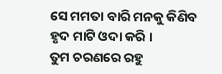ସେ ମମତା ବାରି ମନକୁ କିଣିବ
ହୃଦ ମାଟି ଓଦା କରି ।
ତୁମ ଚରଣରେ ରହୁ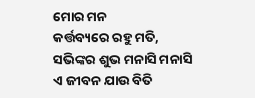ମୋର ମନ
କର୍ତ୍ତବ୍ୟରେ ରହୁ ମତି,
ସଭିଙ୍କର ଶୁଭ ମନାସି ମନାସି
ଏ ଜୀବନ ଯାଉ ବିତି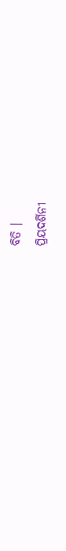ବିତି ।
ପ୍ରିୟଦର୍ଶିନୀ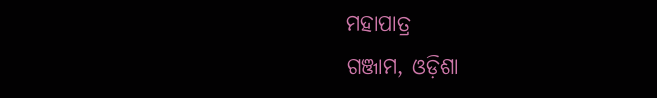ମହାପାତ୍ର
ଗଞ୍ଜାମ, ଓଡ଼ିଶା